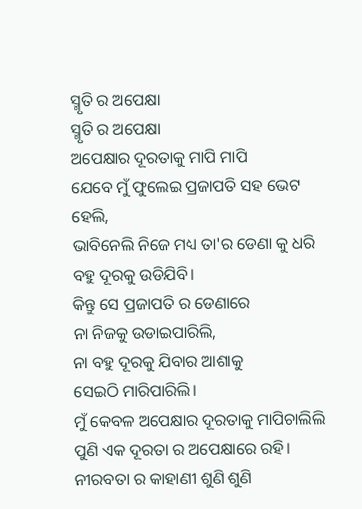ସ୍ମୃତି ର ଅପେକ୍ଷା
ସ୍ମୃତି ର ଅପେକ୍ଷା
ଅପେକ୍ଷାର ଦୂରତାକୁ ମାପି ମାପି
ଯେବେ ମୁଁ ଫୁଲେଇ ପ୍ରଜାପତି ସହ ଭେଟ ହେଲି,
ଭାବିନେଲି ନିଜେ ମଧ୍ୟ ତା'ର ଡେଣା କୁ ଧରି
ବହୁ ଦୂରକୁ ଉଡିଯିବି।
କିନ୍ତୁ ସେ ପ୍ରଜାପତି ର ଡେଣାରେ
ନା ନିଜକୁ ଉଡାଇପାରିଲି,
ନା ବହୁ ଦୂରକୁ ଯିବାର ଆଶାକୁ
ସେଇଠି ମାରିପାରିଲି।
ମୁଁ କେବଳ ଅପେକ୍ଷାର ଦୂରତାକୁ ମାପିଚାଲିଲି
ପୁଣି ଏକ ଦୂରତା ର ଅପେକ୍ଷାରେ ରହି।
ନୀରବତା ର କାହାଣୀ ଶୁଣି ଶୁଣି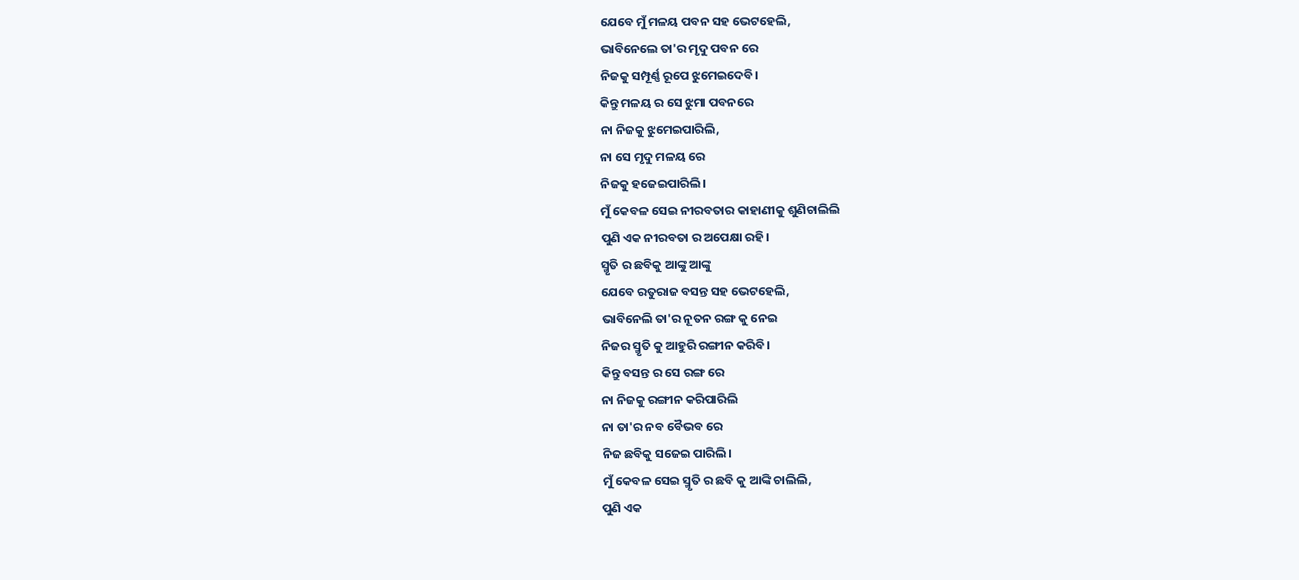ଯେବେ ମୁଁ ମଳୟ ପବନ ସହ ଭେଟହେଲି,
ଭାବିନେଲେ ତା'ର ମୃଦୁ ପବନ ରେ
ନିଜକୁ ସମ୍ପୂର୍ଣ୍ଣ ରୂପେ ଝୁମେଇଦେବି।
କିନ୍ତୁ ମଳୟ ର ସେ ଝୁମା ପବନରେ
ନା ନିଜକୁ ଝୁମେଇପାରିଲି,
ନା ସେ ମୃଦୁ ମଳୟ ରେ
ନିଜକୁ ହଜେଇପାରିଲି।
ମୁଁ କେବଳ ସେଇ ନୀରବତାର କାହାଣୀକୁ ଶୁଣିଚାଲିଲି
ପୁଣି ଏକ ନୀରବତା ର ଅପେକ୍ଷା ରହି।
ସ୍ମୃତି ର ଛବିକୁ ଆଙ୍କୁ ଆଙ୍କୁ
ଯେବେ ରତୁରାଜ ବସନ୍ତ ସହ ଭେଟହେଲି,
ଭାବିନେଲି ତା'ର ନୂତନ ରଙ୍ଗ କୁ ନେଇ
ନିଜର ସ୍ମୃତି କୁ ଆହୁରି ରଙ୍ଗୀନ କରିବି।
କିନ୍ତୁ ବସନ୍ତ ର ସେ ରଙ୍ଗ ରେ
ନା ନିଜକୁ ରଙ୍ଗୀନ କରିପାରିଲି
ନା ତା'ର ନବ ବୈଭବ ରେ
ନିଜ ଛବିକୁ ସଜେଇ ପାରିଲି।
ମୁଁ କେବଳ ସେଇ ସ୍ମୃତି ର ଛବି କୁ ଆଙ୍କି ଚାଲିଲି,
ପୁଣି ଏକ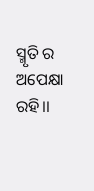ସ୍ମୃତି ର ଅପେକ୍ଷା ରହି।।